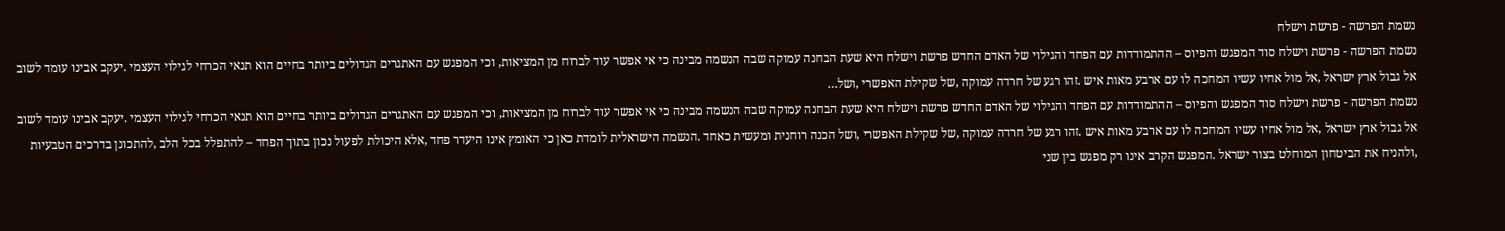נשמת הפרשה - פרשת וישלח
נשמת הפרשה - פרשת וישלח סוד המפגש והפיוס – ההתמודדות עם הפחד והגילוי של האדם החדש פרשת וישלח היא שעת הבחנה עמוקה שבה הנשמה מבינה כי אי אפשר עוד לברוח מן המציאות, וכי המפגש עם האתגרים הגדולים ביותר בחיים הוא תנאי הכרחי לגילוי העצמי .יעקב אבינו עומד לשוב אל גבול ארץ ישראל ,אל מול אחיו עשיו המחכה לו עם ארבע מאות איש .זהו רגע של חרדה עמוקה ,של שקילת האפשרי ,ושל…
נשמת הפרשה - פרשת וישלח סוד המפגש והפיוס – ההתמודדות עם הפחד והגילוי של האדם החדש פרשת וישלח היא שעת הבחנה עמוקה שבה הנשמה מבינה כי אי אפשר עוד לברוח מן המציאות, וכי המפגש עם האתגרים הגדולים ביותר בחיים הוא תנאי הכרחי לגילוי העצמי .יעקב אבינו עומד לשוב אל גבול ארץ ישראל ,אל מול אחיו עשיו המחכה לו עם ארבע מאות איש .זהו רגע של חרדה עמוקה ,של שקילת האפשרי ,ושל הכנה רוחנית ומעשית כאחד .הנשמה הישראלית לומדת כאן כי האומץ אינו היעדר פחד ,אלא היכולת לפעול נכון בתוך הפחד – להתפלל בכל הלב ,להתכונן בדרכים הטבעיות ,ולהניח את הביטחון המוחלט בצור ישראל .המפגש הקרב אינו רק מפגש בין שני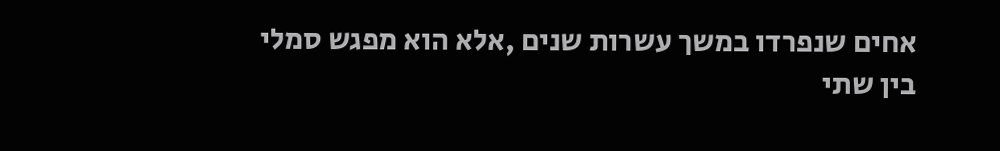אחים שנפרדו במשך עשרות שנים ,אלא הוא מפגש סמלי בין שתי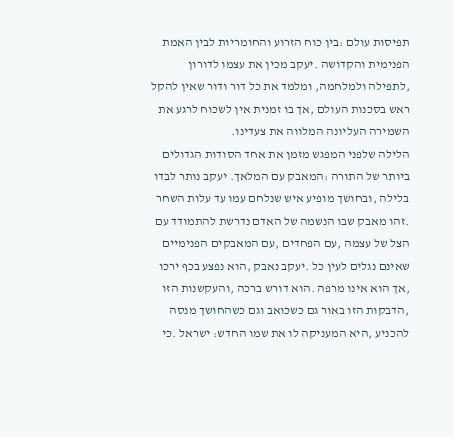תפיסות עולם :בין כוח הזרוע והחומריות לבין האמת הפנימית והקדושה .יעקב מכין את עצמו לדורון ,לתפילה ולמלחמה, ומלמד את כל דור ודור שאין להקל ראש בסכנות העולם ,אך בו זמנית אין לשכוח לרגע את השמירה העליונה המלווה את צעדינו.
הלילה שלפני המפגש מזמן את אחד הסודות הגדולים ביותר של התורה :המאבק עם המלאך. יעקב נותר לבדו בלילה ,ובחושך מופיע איש שנלחם עמו עד עלות השחר .זהו מאבק שבו הנשמה של האדם נדרשת להתמודד עם הצל של עצמה ,עם הפחדים ,עם המאבקים הפנימיים שאינם נגלים לעין כל .יעקב נאבק ,הוא נפצע בכף ירכו ,אך הוא אינו מרפה .הוא דורש ברכה ,והעקשנות הזו ,הדבקות הזו באור גם כשכואב וגם כשהחושך מנסה להכניע ,היא המעניקה לו את שמו החדש: ישראל .כי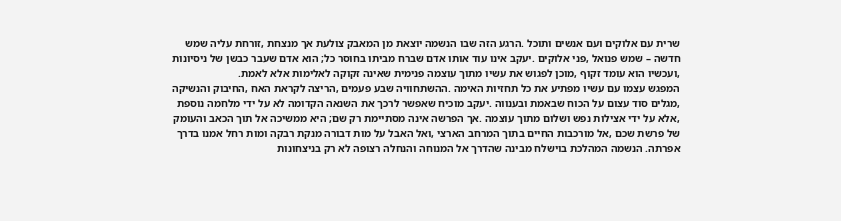שרית עם אלוקים ועם אנשים ותוכל .הרגע הזה שבו הנשמה יוצאת מן המאבק צולעת אך מנצחת ,זורחת עליה שמש חדשה – שמש פנואל ,פני אלוקים .יעקב אינו עוד אותו אדם שברח מביתו בחוסר כל; הוא אדם שעבר כבשן של ניסיונות ,ועכשיו הוא עומד זקוף ,מוכן לפגוש את עשיו מתוך עוצמה פנימית שאינה זקוקה לאלימות אלא לאמת.
המפגש עצמו עם עשיו מפתיע את כל תחזיות האימה .ההשתחוויה שבע פעמים ,הריצה לקראת האח ,החיבוק והנשיקה ,מגלים סוד עצום על הכוח שבאמת ובענווה .יעקב מוכיח שאפשר לרכך את השנאה הקדומה לא על ידי מלחמה נוספת ,אלא על ידי אצילות נפש ושלום מתוך עוצמה .אך הפרשה אינה מסתיימת רק שם; היא ממשיכה אל תוך הכאב והעומק של פרשת שכם ,אל מורכבות החיים בתוך המרחב הארצי ,ואל האבל על מות דבורה מנקת רבקה ומות רחל אמנו בדרך אפרתה. הנשמה המהלכת בוישלח מבינה שהדרך אל המנוחה והנחלה רצופה לא רק בניצחונות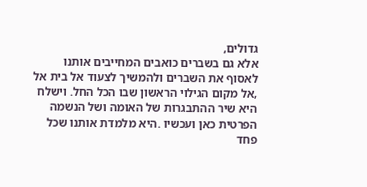גדולים,
אלא גם בשברים כואבים המחייבים אותנו לאסוף את השברים ולהמשיך לצעוד אל בית אל ,אל מקום הגילוי הראשון שבו הכל החל. וישלח היא שיר ההתבגרות של האומה ושל הנשמה הפרטית כאן ועכשיו .היא מלמדת אותנו שכל פחד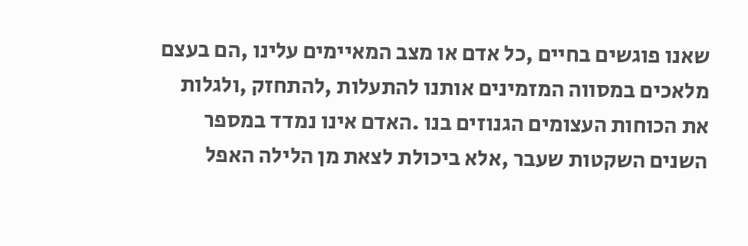שאנו פוגשים בחיים ,כל אדם או מצב המאיימים עלינו ,הם בעצם מלאכים במסווה המזמינים אותנו להתעלות ,להתחזק ,ולגלות את הכוחות העצומים הגנוזים בנו .האדם אינו נמדד במספר השנים השקטות שעבר ,אלא ביכולת לצאת מן הלילה האפל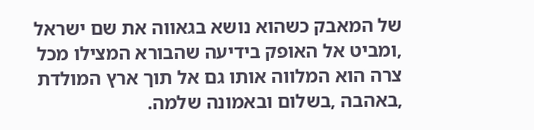של המאבק כשהוא נושא בגאווה את שם ישראל ,ומביט אל האופק בידיעה שהבורא המצילו מכל צרה הוא המלווה אותו גם אל תוך ארץ המולדת ,באהבה ,בשלום ובאמונה שלמה.